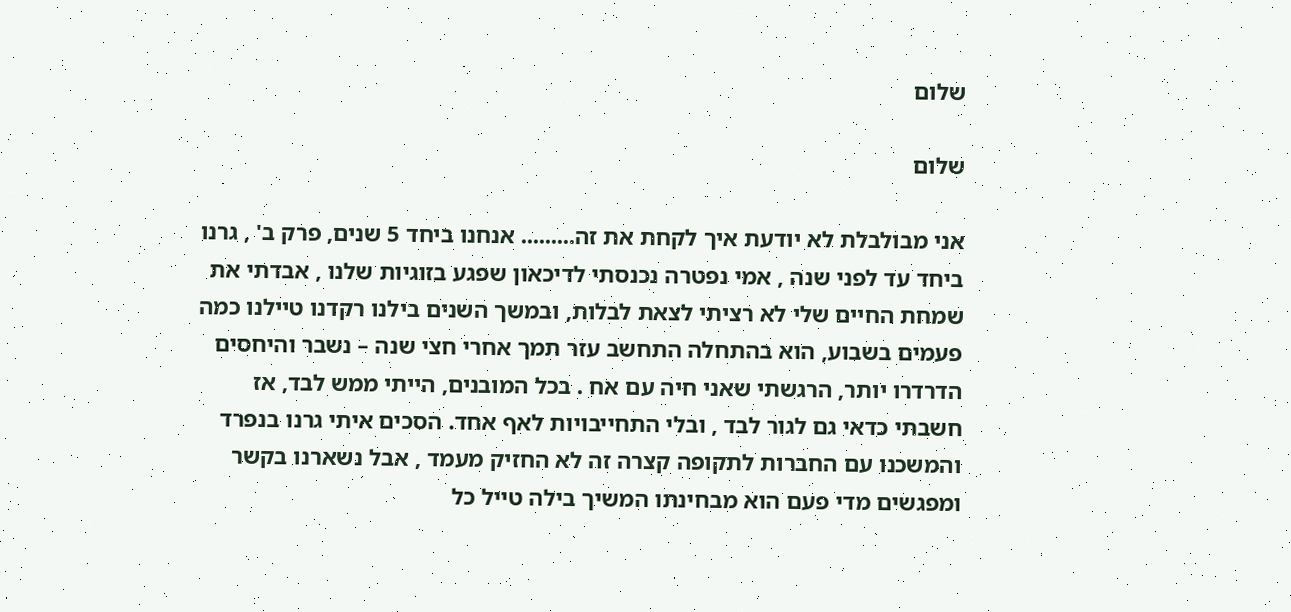שלום

שלום

אני מבולבלת לא יודעת איך לקחת את זה......... אנחנו ביחד 5 שנים, פרק ב' , גרנו ביחד עד לפני שנה , אמי נפטרה נכנסתי לדיכאון שפגע בזוגיות שלנו , אבדתי את שמחת החיים שלי לא רציתי לצאת לבלות, ובמשך השנים בילנו רקדנו טיילנו כמה פעמים בשבוע, הוא בהתחלה התחשב עזר תמך אחרי חצי שנה – נשבר והיחסים הדרדרו יותר, הרגשתי שאני חיה עם אח . בכל המובנים, הייתי ממש לבד, אז חשבתי כדאי גם לגור לבד , ובלי התחייבויות לאף אחד. הסכים איתי גרנו בנפרד והמשכנו עם החברות לתקופה קצרה זה לא החזיק מעמד , אבל נשארנו בקשר ומפגשים מדי פעם הוא מבחינתו המשיך בילה טייל כל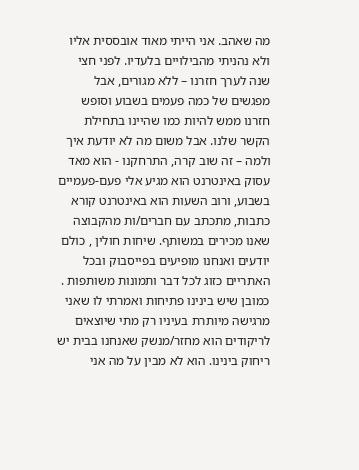מה שאהב. אני הייתי מאוד אובססית אליו ולא נהניתי מהבילויים בלעדיו. לפני חצי שנה לערך חזרנו – ללא מגורים, אבל מפגשים של כמה פעמים בשבוע וסופש חזרנו ממש להיות כמו שהיינו בתחילת הקשר שלנו. אבל משום מה לא יודעת איך ולמה – זה שוב קרה, התרחקנו - הוא מאד עסוק באינטרנט הוא מגיע אלי פעם-פעמיים בשבוע, ורוב השעות הוא באינטרנט קורא כתבות, מתכתב עם חברים/ות מהקבוצה שאנו מכירים במשותף. שיחות חולין , כולם יודעים ואנחנו מופיעים בפייסבוק ובכל האתריים כזוג לכל דבר ותמונות משותפות . כמובן שיש בינינו פתיחות ואמרתי לו שאני מרגישה מיותרת בעיניו רק מתי שיוצאים לריקודים הוא מחזר/מנשק שאנחנו בבית יש ריחוק בינינו. הוא לא מבין על מה אני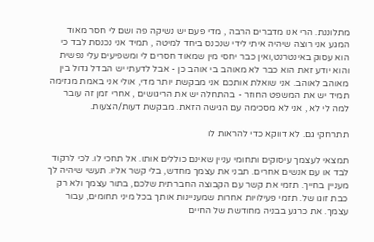מתלוננת. הרי אנו מדברים הרבה , מדי פעם יש נשיקה פה ושם לי חסר מאוד המגע אני רוצה שיהיה איתי לידי שנכנס ביחד למיטה , תמיד אני נכנסת לבד כי הוא עסוק באינטרנט,ואין כבר יחסי מין שמאוד חסרים לי ומשפיעים עלי נפשית והוא יודע זאת הוא כבר לא מאוהב בי אוהב כן - אבל לדעתי יש הבדל גדול בין מאוהב לאוהב. אני שואלת אותכם אני מבקשת יותר מדי, אולי אני באמת מגזימה תמיד יש את המשפט החוזר - בהתחלה יש את הריגושים , אחרי זמן זה עובר למה לי לא , אני לא מסכימה עם הגישה הזאת. מבקשת דעות/הצעות.

תתרחקי גם. לא דווקא כדי להראות לו

תמצאי לעצמך עיסוקים ותחומי עניין שאינם כוללים אותו. אל תחכי לו. לכי לרקוד לבד או עם אנשים אחרים. תבני את עצמך מחדש, בלי קשר אליו. תעשי שיהיה לך מעניין בחייך. תזמי את קשר עם הקבוצה החברתית שלכם, בתור עצמך ולא רק כבת זוגו של. תזמי פעילויות אחרות שמעניינות אותך בכל מיני תחומים, עבור עצמך. את כרגע בבניה מחודשת של החיים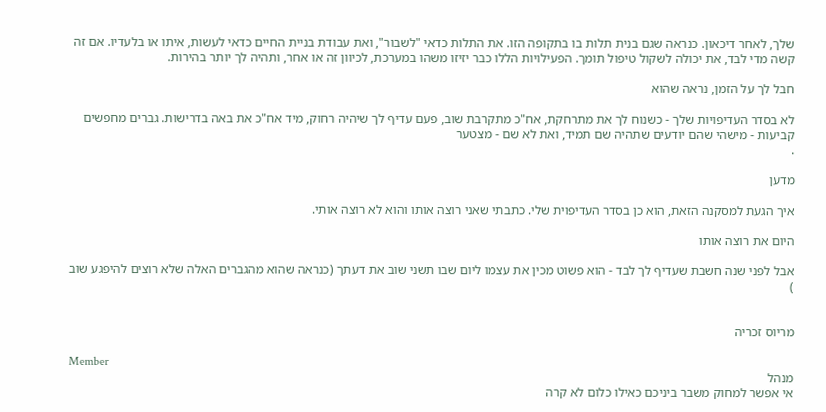שלך, לאחר דיכאון. כנראה שגם בנית תלות בו בתקופה הזו. את התלות כדאי "לשבור", ואת עבודת בניית החיים כדאי לעשות, איתו או בלעדיו. אם זה קשה מדי לבד, את יכולה לשקול טיפול תומך. הפעילויות הללו כבר יזיזו משהו במערכת, לכיוון זה או אחר, ותהיה לך יותר בהירות.

חבל לך על הזמן, נראה שהוא

לא בסדר העדיפויות שלך - כשנוח לך את מתרחקת, אח"כ מתקרבת שוב, פעם עדיף לך שיהיה רחוק, מיד אח"כ את באה בדרישות. גברים מחפשים קביעות - מישהי שהם יודעים שתהיה שם תמיד, ואת לא שם - מצטער
.

מדען

איך הגעת למסקנה הזאת, הוא כן בסדר העדיפוית שלי. כתבתי שאני רוצה אותו והוא לא רוצה אותי.

היום את רוצה אותו

אבל לפני שנה חשבת שעדיף לך לבד - הוא פשוט מכין את עצמו ליום שבו תשני שוב את דעתך (כנראה שהוא מהגברים האלה שלא רוצים להיפגע שוב
)


מריוס זכריה

Member
מנהל
אי אפשר למחוק משבר ביניכם כאילו כלום לא קרה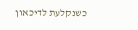כשנקלעת לדיכאון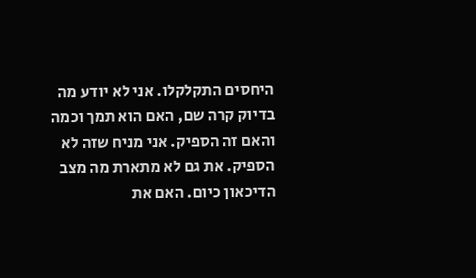היחסים התקלקלו. אני לא יודע מה בדיוק קרה שם, האם הוא תמך וכמה והאם זה הספיק. אני מניח שזה לא הספיק. את גם לא מתארת מה מצב הדיכאון כיום. האם את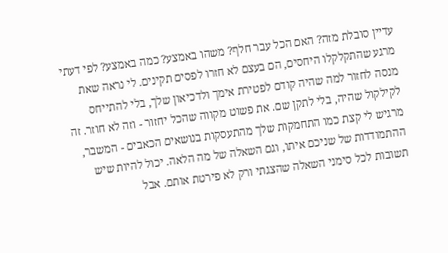עדיין סובלת מזה? האם הכל עבר חלף? משהו באמצע? כמה באמצע? לפי דעתי מרגע שהתקלקלו היחסים, הם בעצם לא חזרו לפסים תקינים. לי נראה שאת מנסה לחזור למה שהיה קודם לפטירת אימך ולדכיאון שלך, בלי להתייחס לקילקול שהיה, בלי לתקן שם. את פשוט מקווה שהכל יחזור - וזה לא חוזר. זה מרגיש לי קצת כמו התחמקות שלך מהתעסקות בנושאים הכאבים - המשבר, ההתמודדות של שניכם איתו, וגם השאלה של מה הלאה. יכול להיות שיש תשובות לכל סימני השאלה שהצגתי ורק לא פירטת אותם. אבל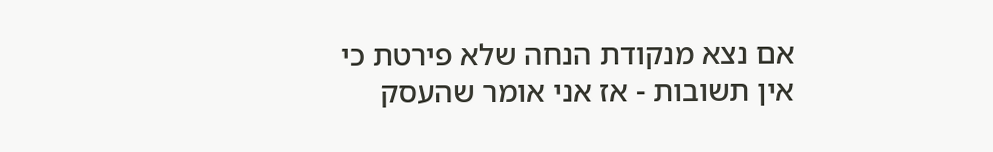אם נצא מנקודת הנחה שלא פירטת כי אין תשובות - אז אני אומר שהעסק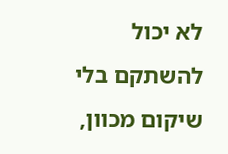לא יכול להשתקם בלי שיקום מכוון,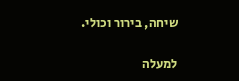שיחה, בירור וכולי.

למעלה